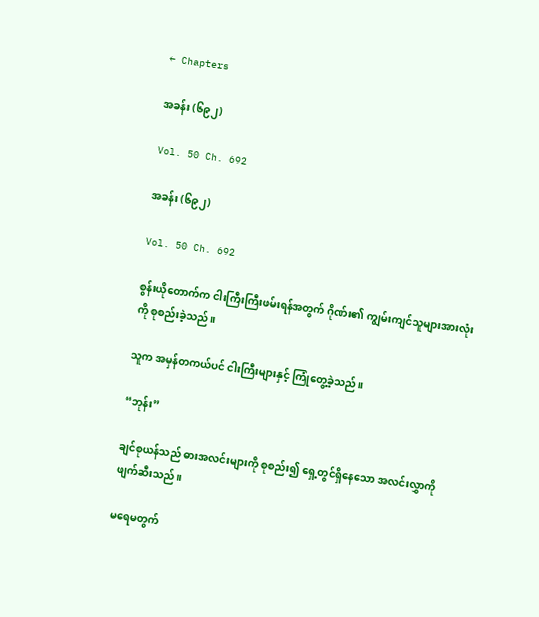← Chapters

အခန်း (၆၉၂)

Vol. 50 Ch. 692

အခန်း (၆၉၂)

Vol. 50 Ch. 692

စွန်းယိုတောက်က ငါးကြီးကြီးဖမ်းရန်အတွက် ဂိုဏ်း၏ ကျွမ်းကျင်သူများအားလုံးကို စုစည်းခဲ့သည်။

သူက အမှန်တကယ်ပင် ငါးကြီးများနှင့် ကြုံတွေ့ခဲ့သည်။

“ဘုန်း”

ချင်စုယန်သည် ဓားအလင်းများကို စုစည်း၍ ရှေ့တွင်ရှိနေသော အလင်းလွှာကို ဖျက်ဆီးသည်။

မရေမတွက်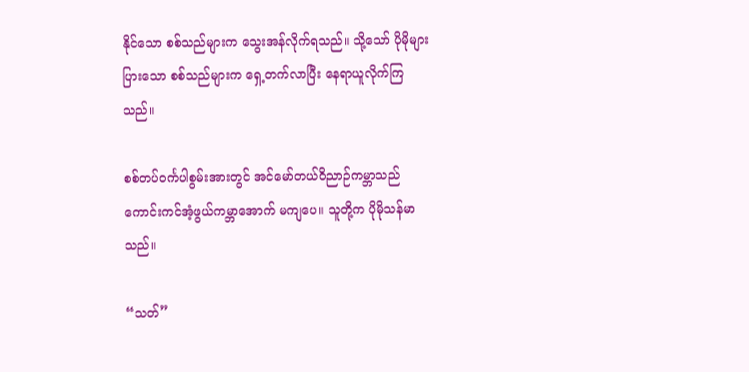နိုင်သော စစ်သည်များက သွေးအန်လိုက်ရသည်။ သို့သော် ပိုမိုများပြားသော စစ်သည်များက ရှေ့တက်လာပြီး နေရာယူလိုက်ကြသည်။

စစ်တပ်ဝင်္ကပါစွမ်းအားတွင် အင်မော်တယ်ဝိညာဉ်ကမ္ဘာသည် ကောင်းကင်အံ့ဖွယ်ကမ္ဘာအောက် မကျပေ။ သူတို့က ပိုမိုသန်မာသည်။

“သတ်”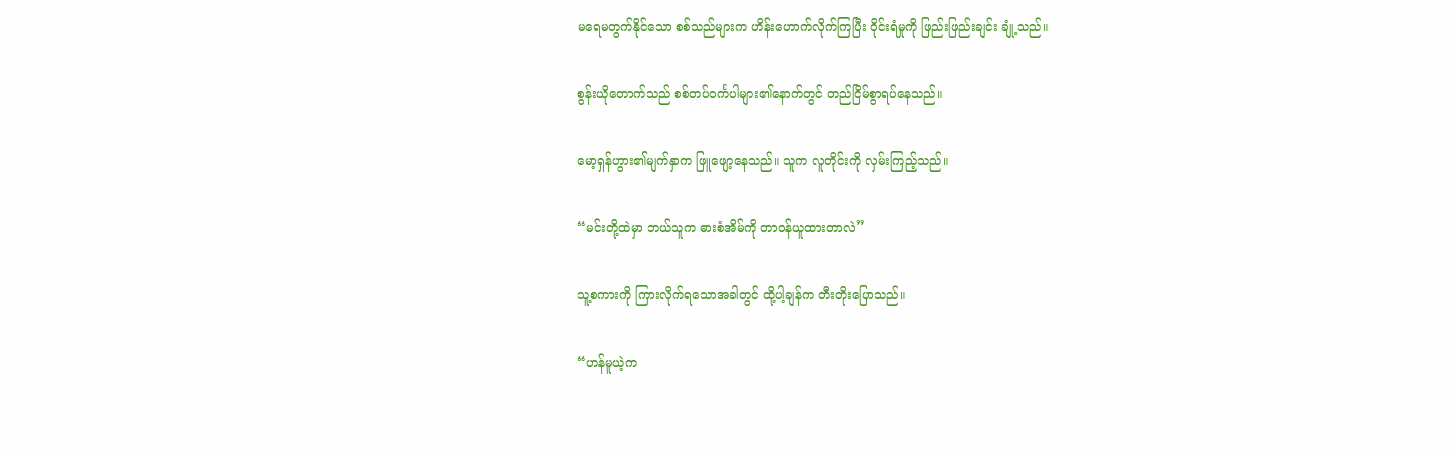မရေမတွက်နိုင်သော စစ်သည်များက ဟိန်းဟောက်လိုက်ကြပြီး ဝိုင်းရံမှုကို ဖြည်းဖြည်းချင်း ချုံ့သည်။

စွန်းယိုတောက်သည် စစ်တပ်ဝင်္ကပါများ၏နောက်တွင် တည်ငြိမ်စွာရပ်နေသည်။

မော့ရှန်ဟွား၏မျက်နှာက ဖြူဖျော့နေသည်။ သူက လူတိုင်းကို လှမ်းကြည့်သည်။

“မင်းတို့ထဲမှာ ဘယ်သူက ဓားစံအိမ်ကို တာဝန်ယူထားတာလဲ”

သူ့စကားကို ကြားလိုက်ရသောအခါတွင် ထို့ပါ့ချန်က တီးတိုးပြောသည်။

“ဟန်မူယဲ့က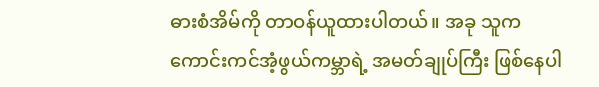ဓားစံအိမ်ကို တာဝန်ယူထားပါတယ်။ အခု သူက ကောင်းကင်အံ့ဖွယ်ကမ္ဘာရဲ့ အမတ်ချုပ်ကြီး ဖြစ်နေပါ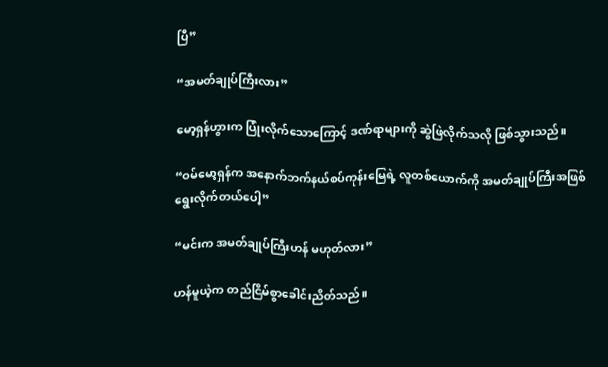ပြီ”

“အမတ်ချုပ်ကြီးလား”

မော့ရှန်ဟွားက ပြုံးလိုက်သောကြောင့် ဒဏ်ရာများကို ဆွဲဖြဲလိုက်သလို ဖြစ်သွားသည်။

“ဝမ်မော့ရှန်က အနောက်ဘက်နယ်စပ်ကုန်းမြေရဲ့ လူတစ်ယောက်ကို အမတ်ချုပ်ကြီးအဖြစ် ရွေးလိုက်တယ်ပေါ့”

“မင်းက အမတ်ချုပ်ကြီးဟန် မဟုတ်လား”

ဟန်မူယဲ့က တည်ငြိမ်စွာခေါင်းညိတ်သည်။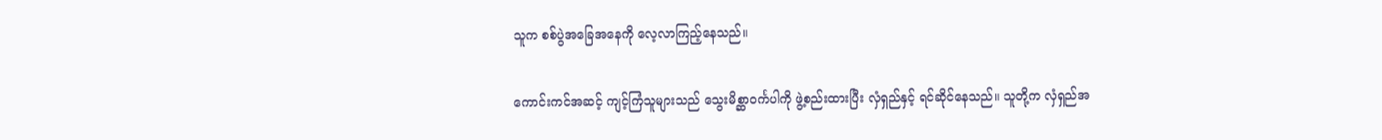သူက စစ်ပွဲအခြေအနေကို လေ့လာကြည့်နေသည်။

ကောင်းကင်အဆင့် ကျင့်ကြံသူများသည် သွေးမိစ္ဆာဝင်္ကပါကို ဖွဲ့စည်းထားပြီး လှံရှည်နှင့် ရင်ဆိုင်နေသည်။ သူတို့က လှံရှည်အ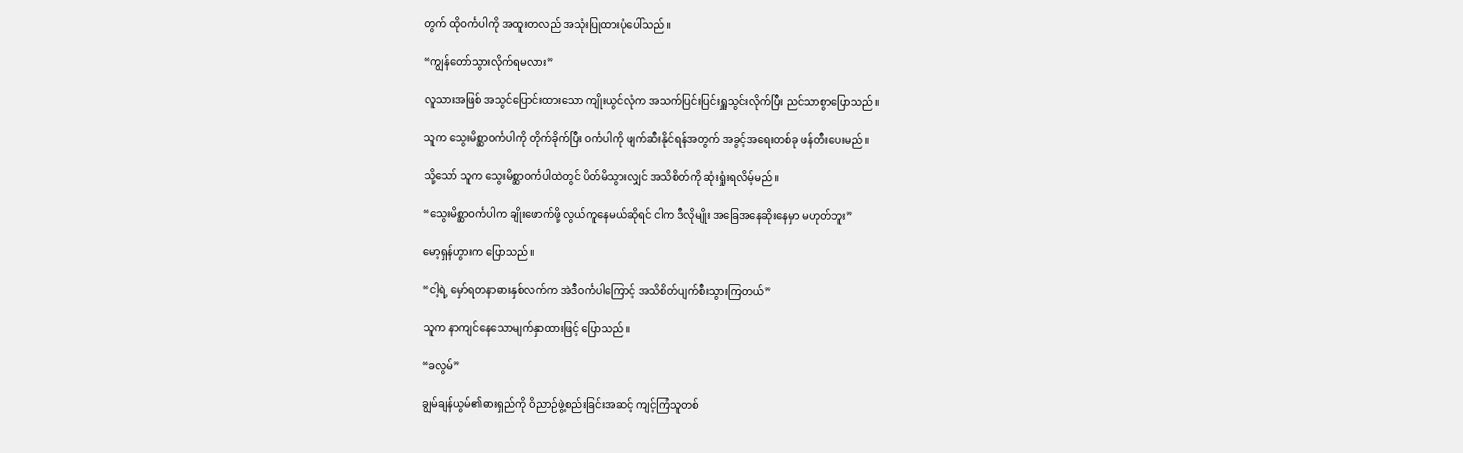တွက် ထိုဝင်္ကပါကို အထူးတလည် အသုံးပြုထားပုံပေါ်သည်။

“ကျွန်တော်သွားလိုက်ရမလား”

လူသားအဖြစ် အသွင်ပြောင်းထားသော ကျိုးယွင်လုံက အသက်ပြင်းပြင်းရှူသွင်းလိုက်ပြီး ညင်သာစွာပြောသည်။

သူက သွေးမိစ္ဆာဝင်္ကပါကို တိုက်ခိုက်ပြီး ဝင်္ကပါကို ဖျက်ဆီးနိုင်ရန်အတွက် အခွင့်အရေးတစ်ခု ဖန်တီးပေးမည်။

သို့သော် သူက သွေးမိစ္ဆာဝင်္ကပါထဲတွင် ပိတ်မိသွားလျှင် အသိစိတ်ကို ဆုံးရှုံးရလိမ့်မည်။

“သွေးမိစ္ဆာဝင်္ကပါက ချိုးဖောက်ဖို့ လွယ်ကူနေမယ်ဆိုရင် ငါက ဒီလိုမျိုး အခြေအနေဆိုးနေမှာ မဟုတ်ဘူး”

မော့ရှန်ဟွားက ပြောသည်။

“ငါ့ရဲ့ မှော်ရတနာဓားနှစ်လက်က အဲဒီဝင်္ကပါကြောင့် အသိစိတ်ပျက်စီးသွားကြတယ်”

သူက နာကျင်နေသောမျက်နှာထားဖြင့် ပြောသည်။

“ခလွမ်”

ချွမ်ချန်ယွမ်၏ဓားရှည်ကို ဝိညာဉ်ဖွဲ့စည်းခြင်းအဆင့် ကျင့်ကြံသူတစ်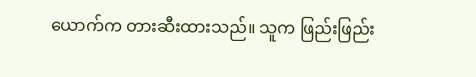ယောက်က တားဆီးထားသည်။ သူက ဖြည်းဖြည်း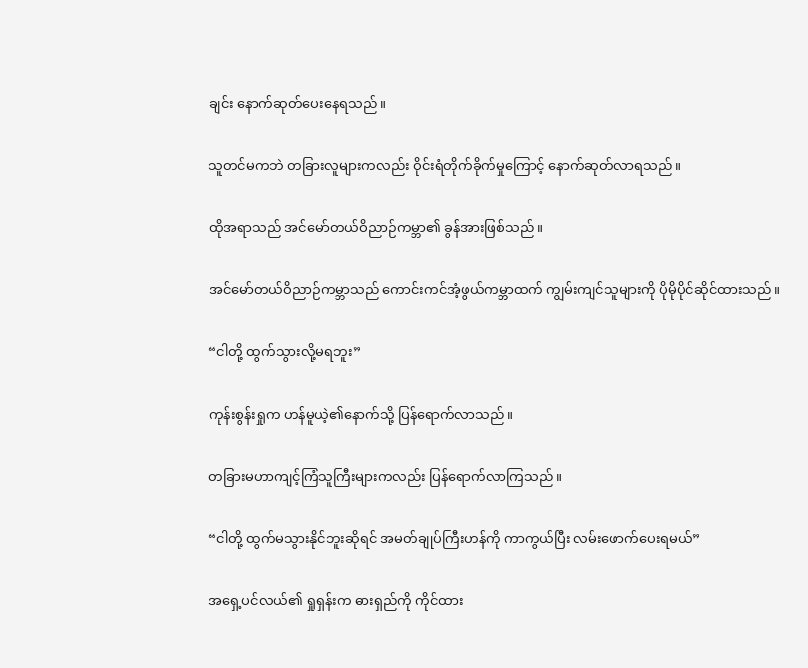ချင်း နောက်ဆုတ်ပေးနေရသည်။

သူတင်မကဘဲ တခြားလူများကလည်း ဝိုင်းရံတိုက်ခိုက်မှုကြောင့် နောက်ဆုတ်လာရသည်။

ထိုအရာသည် အင်မော်တယ်ဝိညာဉ်ကမ္ဘာ၏ ခွန်အားဖြစ်သည်။

အင်မော်တယ်ဝိညာဉ်ကမ္ဘာသည် ကောင်းကင်အံ့ဖွယ်ကမ္ဘာထက် ကျွမ်းကျင်သူများကို ပိုမိုပိုင်ဆိုင်ထားသည်။

“ငါတို့ ထွက်သွားလို့မရဘူး”

ကုန်းစွန်းရှုက ဟန်မူယဲ့၏နောက်သို့ ပြန်ရောက်လာသည်။

တခြားမဟာကျင့်ကြံသူကြီးများကလည်း ပြန်ရောက်လာကြသည်။

“ငါတို့ ထွက်မသွားနိုင်ဘူးဆိုရင် အမတ်ချုပ်ကြီးဟန်ကို ကာကွယ်ပြီး လမ်း‌ဖောက်ပေးရမယ်”

အရှေ့ပင်လယ်၏ ရှုရှန်းက ဓားရှည်ကို ကိုင်ထား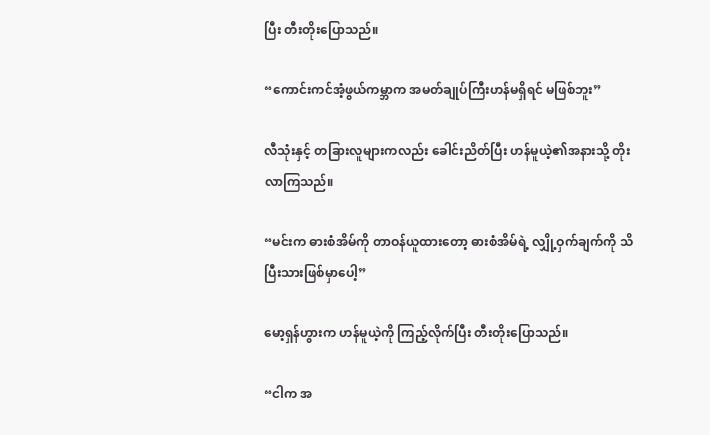ပြီး တီးတိုးပြောသည်။

“ကောင်းကင်အံ့ဖွယ်ကမ္ဘာက အမတ်ချုပ်ကြီးဟန်မရှိရင် မဖြစ်ဘူး”

လီသုံးနှင့် တခြားလူများကလည်း ခေါင်းညိတ်ပြီး ဟန်မူယဲ့၏အနားသို့ တိုးလာကြသည်။

“မင်းက ဓားစံအိမ်ကို တာဝန်ယူထားတော့ ဓားစံအိမ်ရဲ့ လျှို့ဝှက်ချက်ကို သိပြီးသားဖြစ်မှာပေါ့”

မော့ရှန်ဟွားက ဟန်မူယဲ့ကို ကြည့်လိုက်ပြီး တီးတိုးပြောသည်။

“ငါက အ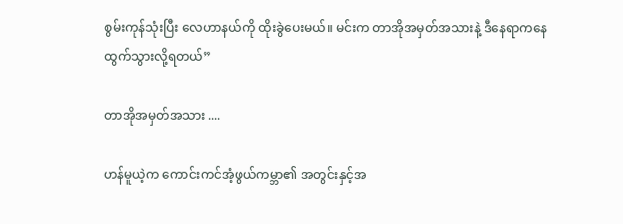စွမ်းကုန်သုံးပြီး လေဟာနယ်ကို ထိုးခွဲပေးမယ်။ မင်းက တာအိုအမှတ်အသားနဲ့ ဒီနေရာကနေ ထွက်သွားလို့ရတယ်”

တာအိုအမှတ်အသား ....

ဟန်မူယဲ့က ကောင်းကင်အံ့ဖွယ်ကမ္ဘာ၏ အတွင်းနှင့်အ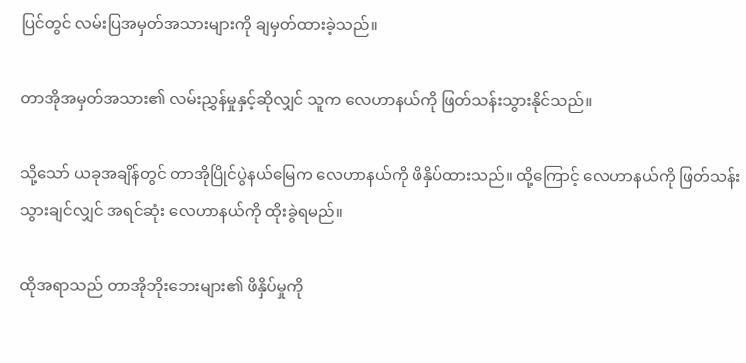ပြင်တွင် လမ်းပြအမှတ်အသားများကို ချမှတ်ထားခဲ့သည်။

တာအိုအမှတ်အသား၏ လမ်းညွှန်မှုနှင့်ဆိုလျှင် သူက လေဟာနယ်ကို ဖြတ်သန်းသွားနိုင်သည်။

သို့သော် ယခုအချိန်တွင် တာအိုပြိုင်ပွဲနယ်မြေက လေဟာနယ်ကို ဖိနှိပ်ထားသည်။ ထို့ကြောင့် လေဟာနယ်ကို ဖြတ်သန်းသွားချင်လျှင် အရင်ဆုံး လေဟာနယ်ကို ထိုးခွဲရမည်။

ထိုအရာသည် တာအိုဘိုးဘေးများ၏ ဖိနှိပ်မှုကို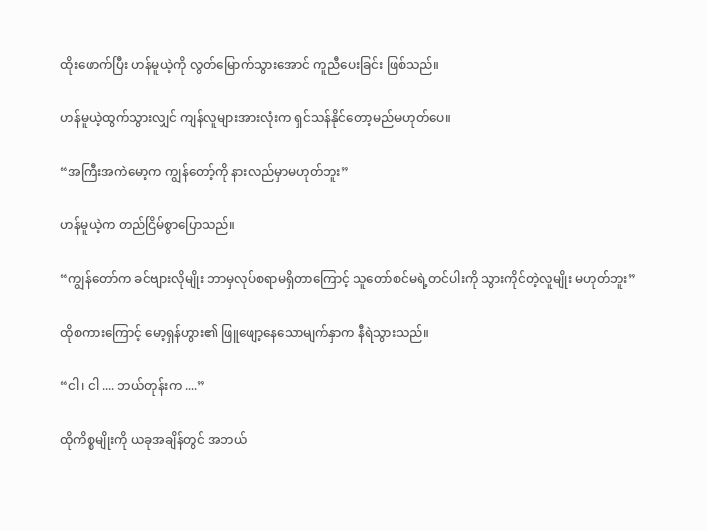ထိုးဖောက်ပြီး ဟန်မူယဲ့ကို လွတ်မြောက်သွားအောင် ကူညီပေးခြင်း ဖြစ်သည်။

ဟန်မူယဲ့ထွက်သွားလျှင် ကျန်လူများအားလုံးက ရှင်သန်နိုင်တော့မည်မဟုတ်ပေ။

“အကြီးအကဲမော့က ကျွန်တော့်ကို နားလည်မှာမဟုတ်ဘူး”

ဟန်မူယဲ့က တည်ငြိမ်စွာပြောသည်။

“ကျွန်တော်က ခင်ဗျားလိုမျိုး ဘာမှလုပ်စရာမရှိတာကြောင့် သူတော်စင်မရဲ့တင်ပါးကို သွားကိုင်တဲ့လူမျိုး မဟုတ်ဘူး”

ထိုစကားကြောင့် မော့ရှန်ဟွား၏ ဖြူဖျော့နေသောမျက်နှာက နီရဲသွားသည်။

“ငါ၊ ငါ .... ဘယ်တုန်းက ....”

ထိုကိစ္စမျိုးကို ယခုအချိန်တွင် အဘယ်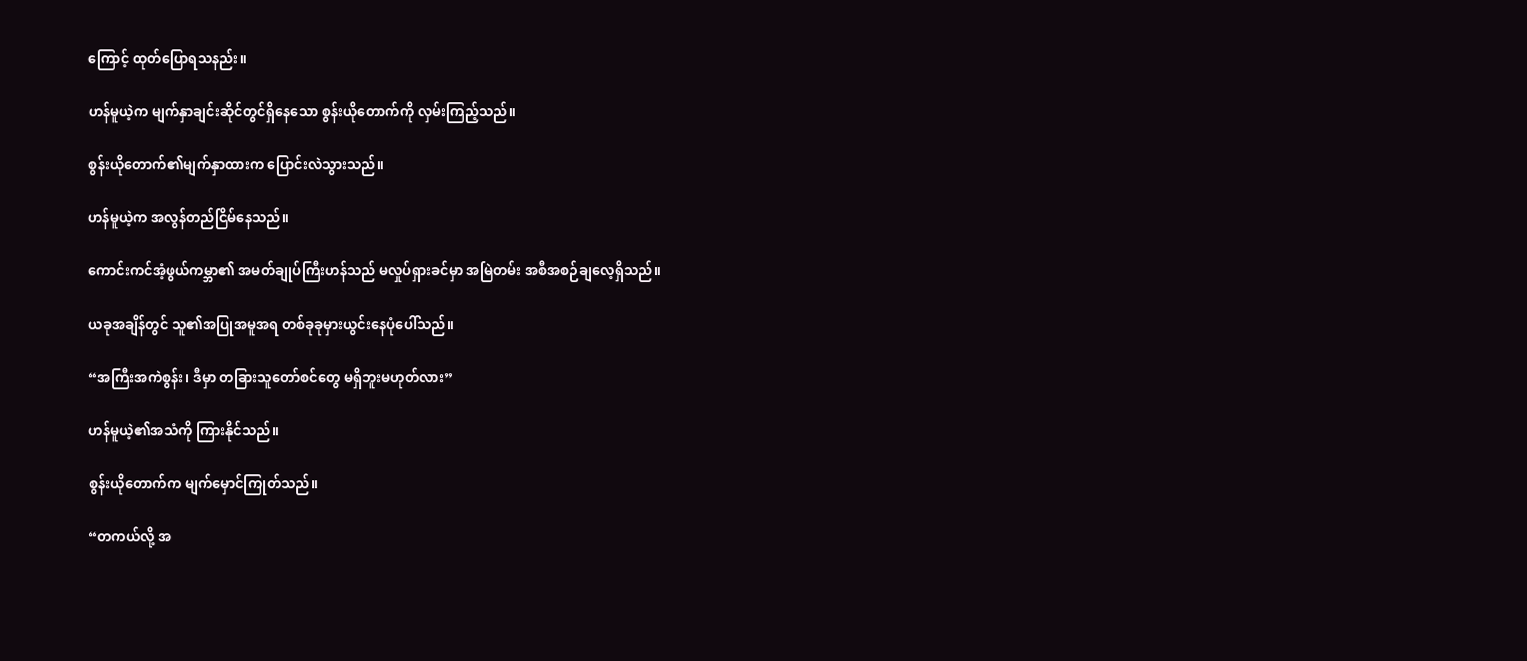ကြောင့် ထုတ်ပြောရသနည်း။

ဟန်မူယဲ့က မျက်နှာချင်းဆိုင်တွင်ရှိနေသော စွန်းယိုတောက်ကို လှမ်းကြည့်သည်။

စွန်းယိုတောက်၏မျက်နှာထားက ပြောင်းလဲသွားသည်။

ဟန်မူယဲ့က အလွန်တည်ငြိမ်နေသည်။

ကောင်းကင်အံ့ဖွယ်ကမ္ဘာ၏ အမတ်ချုပ်ကြီးဟန်သည် မလှုပ်ရှားခင်မှာ အမြဲတမ်း အစီအစဉ်ချလေ့ရှိသည်။

ယခုအချိန်တွင် သူ၏အပြုအမူအရ တစ်ခုခုမှားယွင်းနေပုံပေါ်သည်။

“အကြီးအကဲစွန်း၊ ဒီမှာ တခြားသူတော်စင်တွေ မရှိဘူးမဟုတ်လား”

ဟန်မူယဲ့၏အသံကို ကြားနိုင်သည်။

စွန်းယိုတောက်က မျက်မှောင်ကြုတ်သည်။

“တကယ်လို့ အ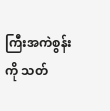ကြီးအကဲစွန်းကို သတ်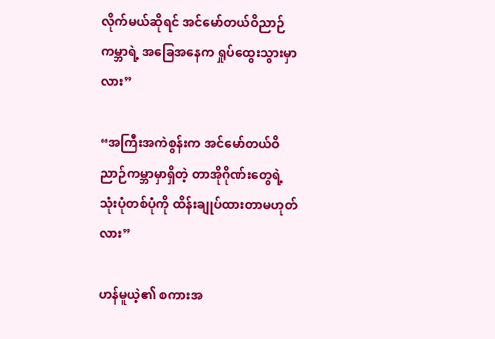လိုက်မယ်ဆိုရင် အင်မော်တယ်ဝိညာဉ်ကမ္ဘာရဲ့ အခြေအနေက ရှုပ်ထွေးသွားမှာလား”

“အကြီးအကဲစွန်းက အင်မော်တယ်ဝိညာဉ်ကမ္ဘာမှာရှိတဲ့ တာအိုဂိုဏ်းတွေရဲ့ သုံးပုံတစ်ပုံကို ထိန်းချုပ်ထားတာမဟုတ်လား”

ဟန်မူယဲ့၏ စကားအ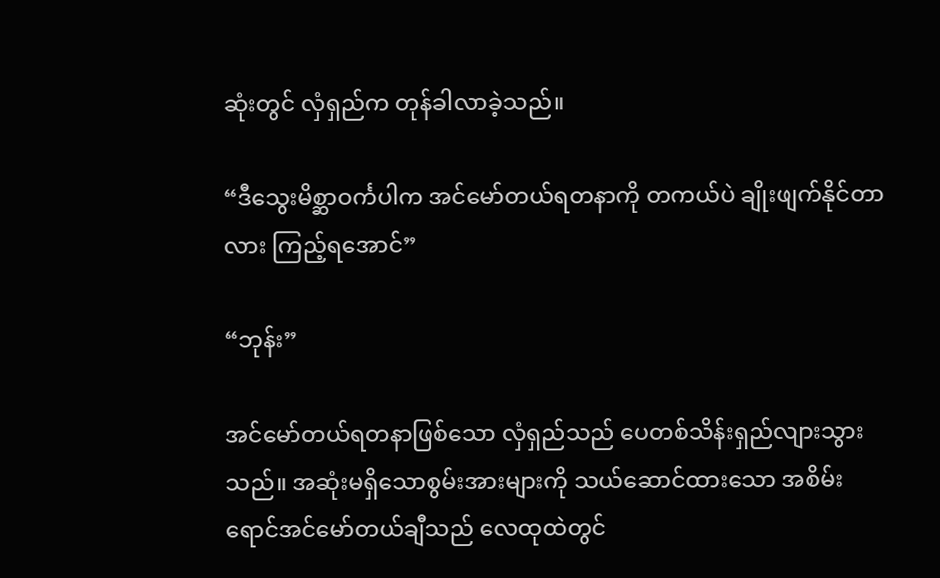ဆုံးတွင် လှံရှည်က တုန်ခါလာခဲ့သည်။

“ဒီသွေးမိစ္ဆာဝင်္ကပါက အင်မော်တယ်ရတနာကို တကယ်ပဲ ချိုးဖျက်နိုင်တာလား ကြည့်ရအောင်”

“ဘုန်း”

အင်မော်တယ်ရတနာဖြစ်သော လှံရှည်သည် ပေတစ်သိန်းရှည်လျားသွားသည်။ အဆုံးမရှိသောစွမ်းအားများကို သယ်ဆောင်ထားသော အစိမ်းရောင်အင်မော်တယ်ချီသည် လေထုထဲတွင်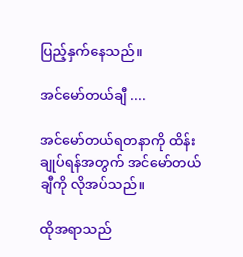ပြည့်နှက်နေသည်။

အင်မော်တယ်ချီ ....

အင်မော်တယ်ရတနာကို ထိန်းချုပ်ရန်အတွက် အင်မော်တယ်ချီကို လိုအပ်သည်။

ထိုအရာသည်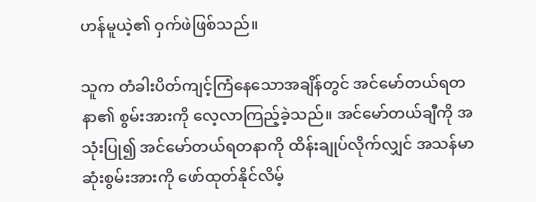ဟန်မူယဲ့၏ ဝှက်ဖဲဖြစ်သည်။

သူက တံခါးပိတ်ကျင့်ကြံနေသောအချိန်တွင် အင်မော်တယ်ရတနာ၏ စွမ်းအားကို လေ့လာကြည့်ခဲ့သည်။ အင်မော်တယ်ချီကို အသုံးပြု၍ အင်မော်တယ်ရတနာကို ထိန်းချုပ်လိုက်လျှင် အသန်မာဆုံးစွမ်းအားကို ဖော်ထုတ်နိုင်လိမ့်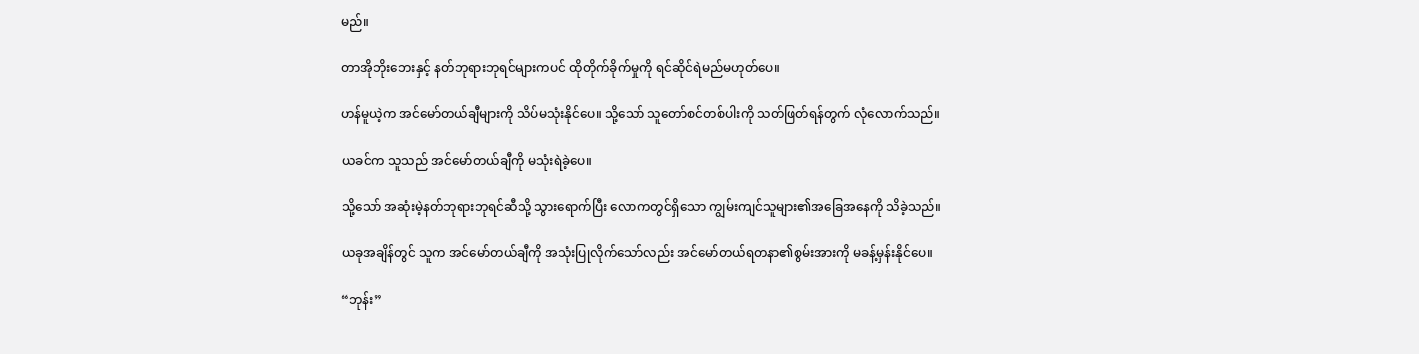မည်။

တာအိုဘိုးဘေးနှင့် နတ်ဘုရားဘုရင်များကပင် ထိုတိုက်ခိုက်မှုကို ရင်ဆိုင်ရဲမည်မဟုတ်ပေ။

ဟန်မူယဲ့က အင်မော်တယ်ချီများကို သိပ်မသုံးနိုင်ပေ။ သို့သော် သူတော်စင်တစ်ပါးကို သတ်ဖြတ်ရန်တွက် လုံလောက်သည်။

ယခင်က သူသည် အင်မော်တယ်ချီကို မသုံးရဲခဲ့ပေ။

သို့သော် အဆုံးမဲ့နတ်ဘုရားဘုရင်ဆီသို့ သွားရောက်ပြီး လောကတွင်ရှိသော ကျွမ်းကျင်သူများ၏အခြေအနေကို သိခဲ့သည်။

ယခုအချိန်တွင် သူက အင်မော်တယ်ချီကို အသုံးပြုလိုက်သော်လည်း အင်မော်တယ်ရတနာ၏စွမ်းအားကို မခန့်မှန်းနိုင်ပေ။

“ဘုန်း”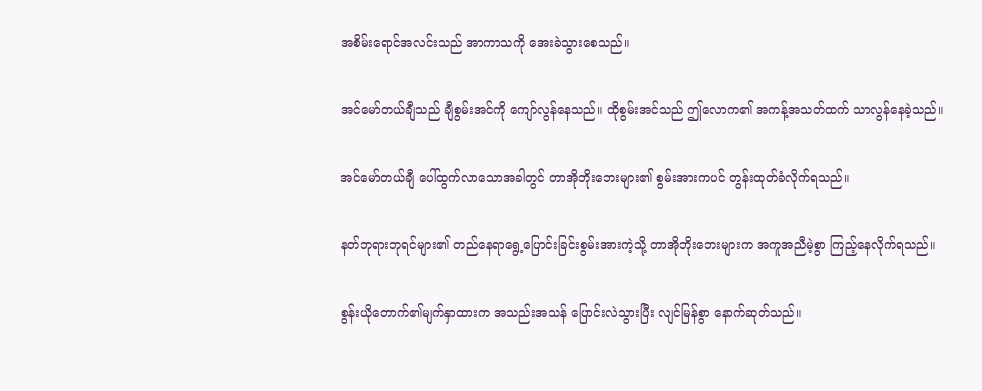အစိမ်းရောင်အလင်းသည် အာကာသကို အေးခဲသွားစေသည်။

အင်မော်တယ်ချီသည် ချီစွမ်းအင်ကို ကျော်လွန်နေသည်။ ထိုစွမ်းအင်သည် ဤလောက၏ အကန့်အသတ်ထက် သာလွန်နေခဲ့သည်။

အင်မော်တယ်ချီ ပေါ်ထွက်လာသောအခါတွင် တာအိုဘိုးဘေးများ၏ စွမ်းအားကပင် တွန်းထုတ်ခံလိုက်ရသည်။

နတ်ဘုရားဘုရင်များ၏ တည်နေရာရွေ့ပြောင်းခြင်းစွမ်းအားကဲ့သို့ တာအိုဘိုးဘေးများက အကူအညီမဲ့စွာ ကြည့်နေလိုက်ရသည်။

စွန်းယိုတောက်၏မျက်နှာထားက အသည်းအသန် ပြောင်းလဲသွားပြီး လျင်မြန်စွာ နောက်ဆုတ်သည်။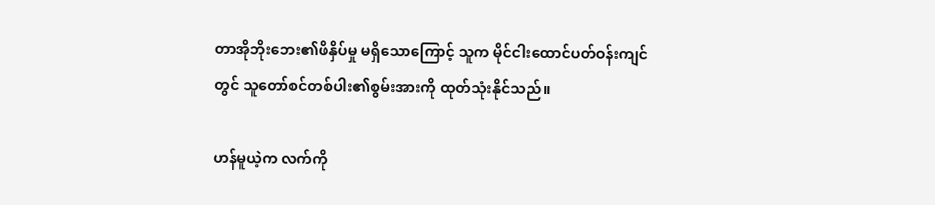တာအိုဘိုးဘေး၏ဖိနှိပ်မှု မရှိသောကြောင့် သူက မိုင်ငါးထောင်ပတ်ဝန်းကျင်တွင် သူတော်စင်တစ်ပါး၏စွမ်းအားကို ထုတ်သုံးနိုင်သည်။

ဟန်မူယဲ့က လက်ကို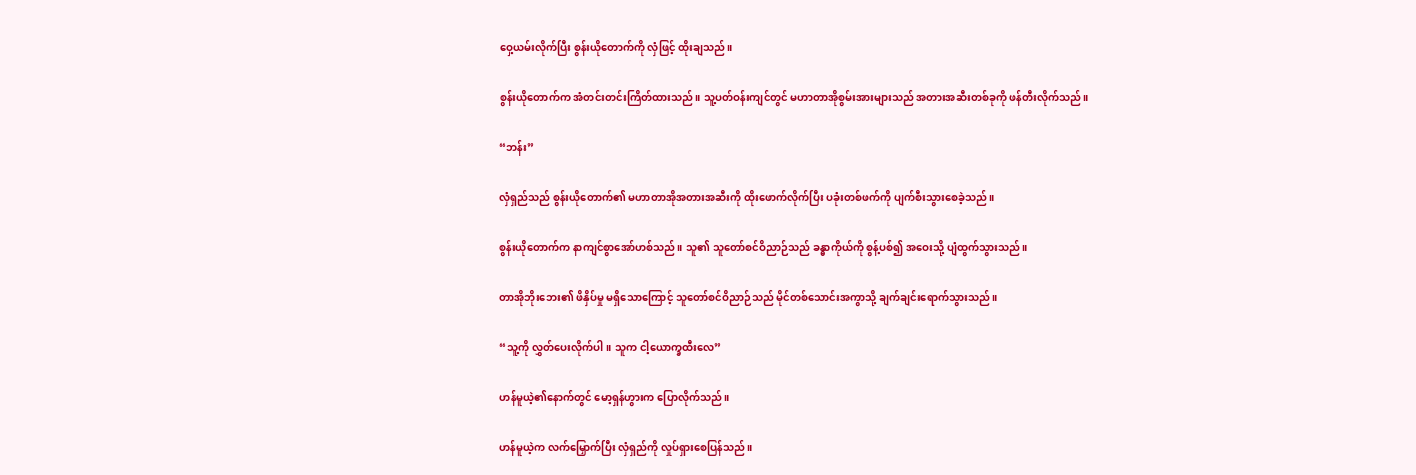ဝှေ့ယမ်းလိုက်ပြီး စွန်းယိုတောက်ကို လှံဖြင့် ထိုးချသည်။

စွန်းယိုတောက်က အံတင်းတင်းကြိတ်ထားသည်။ သူ့ပတ်ဝန်းကျင်တွင် မဟာတာအိုစွမ်းအားများသည် အတားအဆီးတစ်ခုကို ဖန်တီးလိုက်သည်။

“ဘန်း”

လှံရှည်သည် စွန်းယိုတောက်၏ မဟာတာအိုအတားအဆီးကို ထိုးဖောက်လိုက်ပြီး ပခုံးတစ်ဖက်ကို ပျက်စီးသွားစေခဲ့သည်။

စွန်းယိုတောက်က နာကျင်စွာအော်ဟစ်သည်။ သူ၏ သူတော်စင်ဝိညာဉ်သည် ခန္ဓာကိုယ်ကို စွန့်ပစ်၍ အဝေးသို့ ပျံထွက်သွားသည်။

တာအိုဘိုးဘေး၏ ဖိနှိပ်မှု မရှိသောကြောင့် သူတော်စင်ဝိညာဉ်သည် မိုင်တစ်သောင်းအကွာသို့ ချက်ချင်းရောက်သွားသည်။

“သူ့ကို လွှတ်ပေးလိုက်ပါ။ သူက ငါ့ယောက္ခထီးလေ”

ဟန်မူယဲ့၏နောက်တွင် မော့ရှန်ဟွားက ပြောလိုက်သည်။

ဟန်မူယဲ့က လက်မြှောက်ပြီး လှံရှည်ကို လှုပ်ရှားစေပြန်သည်။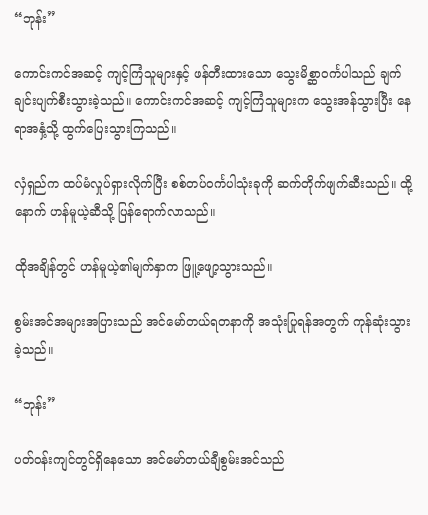“ဘုန်း”

ကောင်းကင်အဆင့် ကျင့်ကြံသူများနှင့် ဖန်တီးထားသော သွေးမိစ္ဆာဝင်္ကပါသည် ချက်ချင်းပျက်စီးသွားခဲ့သည်။ ကောင်းကင်အဆင့် ကျင့်ကြံသူများက သွေးအန်သွားပြီး နေရာအနှံ့သို့ ထွက်ပြေးသွားကြသည်။

လှံရှည်က ထပ်မံလှုပ်ရှားလိုက်ပြီး စစ်တပ်ဝင်္ကပါသုံးခုကို ဆက်တိုက်ဖျက်ဆီးသည်။ ထို့နောက် ဟန်မူယဲ့ဆီသို့ ပြန်ရောက်လာသည်။

ထိုအချိန်တွင် ဟန်မူယဲ့၏မျက်နှာက ဖြူ့ဖျော့သွားသည်။

စွမ်းအင်အများအပြားသည် အင်မော်တယ်ရတနာကို အသုံးပြုရန်အတွက် ကုန်ဆုံးသွားခဲ့သည်။

“ဘုန်း”

ပတ်ဝန်းကျင်တွင်ရှိနေသော အင်မော်တယ်ချီစွမ်းအင်သည်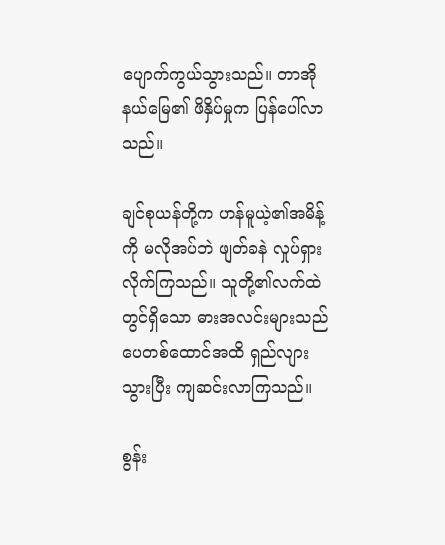ပျောက်ကွယ်သွားသည်။ တာအိုနယ်မြေ၏ ဖိနှိပ်မှုက ပြန်ပေါ်လာသည်။

ချင်စုယန်တို့က ဟန်မူယဲ့၏အမိန့်ကို မလိုအပ်ဘဲ ဖျတ်ခနဲ လှုပ်ရှားလိုက်ကြသည်။ သူတို့၏လက်ထဲတွင်ရှိသော ဓားအလင်းများသည် ပေတစ်ထောင်အထိ ရှည်လျားသွားပြီး ကျဆင်းလာကြသည်။

စွန်း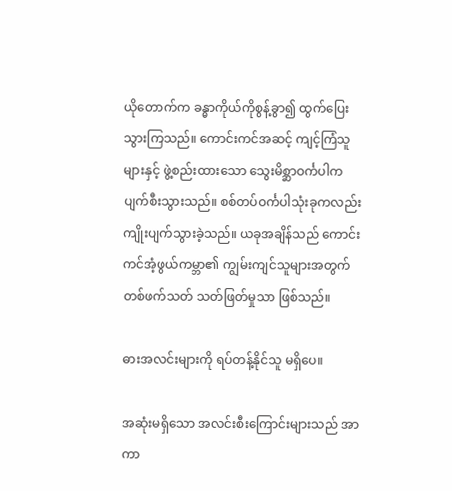ယိုတောက်က ခန္ဓာကိုယ်ကိုစွန့်ခွာ၍ ထွက်ပြေးသွားကြသည်။ ကောင်းကင်အဆင့် ကျင့်ကြံသူများနှင့် ဖွဲ့စည်းထားသော သွေးမိစ္ဆာဝင်္ကပါက ပျက်စီးသွားသည်။ စစ်တပ်ဝင်္ကပါသုံးခုကလည်း ကျိုးပျက်သွားခဲ့သည်။ ယခုအချိန်သည် ကောင်းကင်အံ့ဖွယ်ကမ္ဘာ၏ ကျွမ်းကျင်သူများအတွက် တစ်ဖက်သတ် သတ်ဖြတ်မှုသာ ဖြစ်သည်။

ဓားအလင်းများကို ရပ်တန့်နိုင်သူ မရှိပေ။

အဆုံးမရှိသော အလင်းစီးကြောင်းများသည် အာကာ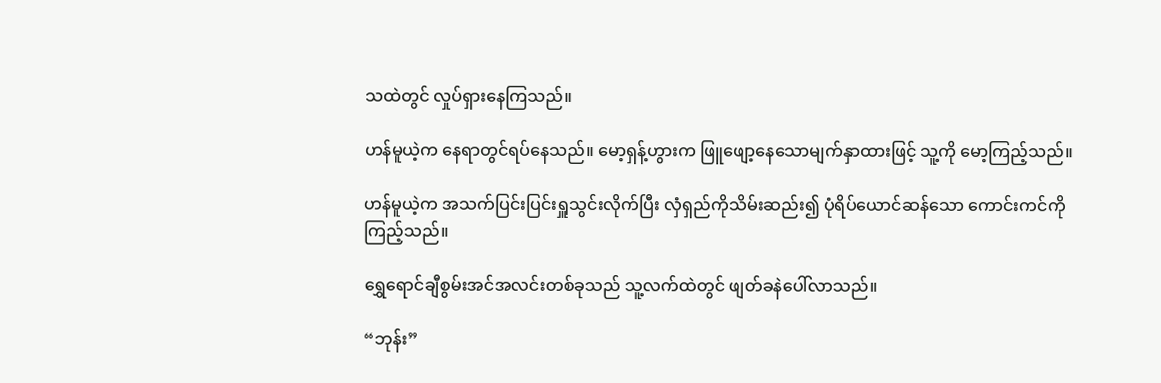သထဲတွင် လှုပ်ရှားနေကြသည်။

ဟန်မူယဲ့က နေရာတွင်ရပ်နေသည်။ မော့ရှန့်ဟွားက ဖြူဖျော့နေသောမျက်နှာထားဖြင့် သူ့ကို မော့ကြည့်သည်။

ဟန်မူယဲ့က အသက်ပြင်းပြင်းရှူသွင်းလိုက်ပြီး လှံရှည်ကိုသိမ်းဆည်း၍ ပုံရိပ်ယောင်ဆန်သော ကောင်းကင်ကို ကြည့်သည်။

ရွှေရောင်ချီစွမ်းအင်အလင်းတစ်ခုသည် သူ့လက်ထဲတွင် ဖျတ်ခနဲပေါ်လာသည်။

“ဘုန်း”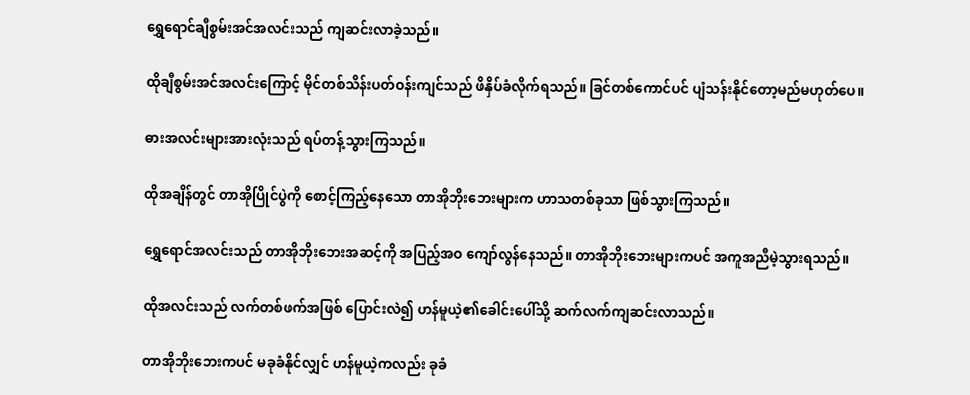ရွှေရောင်ချီစွမ်းအင်အလင်းသည် ကျဆင်းလာခဲ့သည်။

ထိုချီစွမ်းအင်အလင်းကြောင့် မိုင်တစ်သိန်းပတ်ဝန်းကျင်သည် ဖိနှိပ်ခံလိုက်ရသည်။ ခြင်တစ်ကောင်ပင် ပျံသန်းနိုင်တော့မည်မဟုတ်ပေ။

ဓားအလင်းများအားလုံးသည် ရပ်တန့်သွားကြသည်။

ထိုအချိန်တွင် တာအိုပြိုင်ပွဲကို စောင့်ကြည့်နေသော တာအိုဘိုးဘေးများက ဟာသတစ်ခုသာ ဖြစ်သွားကြသည်။

ရွှေရောင်အလင်းသည် တာအိုဘိုးဘေးအဆင့်ကို အပြည့်အဝ ကျော်လွန်နေသည်။ တာအိုဘိုးဘေးများကပင် အကူအညီမဲ့သွားရသည်။

ထိုအလင်းသည် လက်တစ်ဖက်အဖြစ် ပြောင်းလဲ၍ ဟန်မူယဲ့၏ခေါင်းပေါ်သို့ ဆက်လက်ကျဆင်းလာသည်။

တာအိုဘိုး‌ဘေးကပင် မခုခံနိုင်လျှင် ဟန်မူယဲ့ကလည်း ခုခံ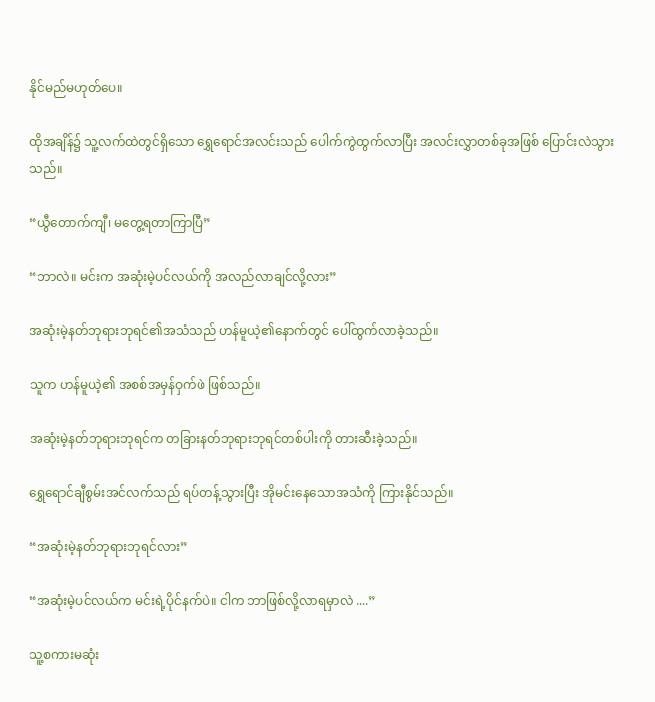နိုင်မည်မဟုတ်ပေ။

ထိုအချိန်၌ သူ့လက်ထဲတွင်ရှိသော ရွှေရောင်အလင်းသည် ပေါက်ကွဲထွက်လာပြီး အလင်းလွှာတစ်ခုအဖြစ် ပြောင်းလဲသွားသည်။

“ယွီတောက်ကျီ၊ မတွေ့ရတာကြာပြီ”

“ဘာလဲ။ မင်းက အဆုံးမဲ့ပင်လယ်ကို အလည်လာချင်လို့လား”

အဆုံးမဲ့နတ်ဘုရားဘုရင်၏အသံသည် ဟန်မူယဲ့၏နောက်တွင် ပေါ်ထွက်လာခဲ့သည်။

သူက ဟန်မူယဲ့၏ အစစ်အမှန်ဝှက်ဖဲ ဖြစ်သည်။

အဆုံးမဲ့နတ်ဘုရားဘုရင်က တခြားနတ်ဘုရားဘုရင်တစ်ပါးကို တားဆီးခဲ့သည်။

ရွှေရောင်ချီစွမ်းအင်လက်သည် ရပ်တန့်သွားပြီး အိုမင်းနေသောအသံကို ကြားနိုင်သည်။

“အဆုံးမဲ့နတ်ဘုရားဘုရင်လား”

“အဆုံးမဲ့ပင်လယ်က မင်းရဲ့ပိုင်နက်ပဲ။ ငါက ဘာဖြစ်လို့လာရမှာလဲ ....”

သူ့စကားမဆုံး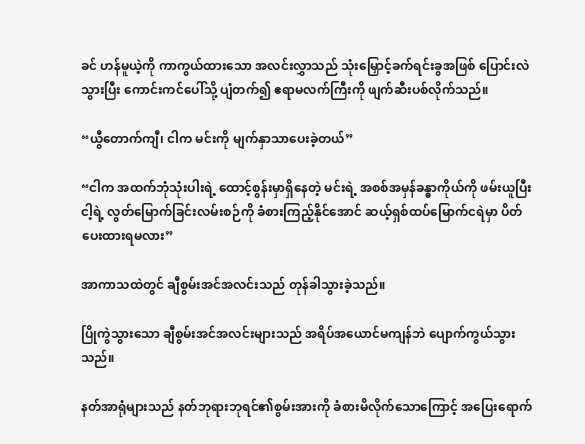ခင် ဟန်မူယဲ့ကို ကာကွယ်ထားသော အလင်းလွှာသည် သုံးမြှောင့်ခက်ရင်းခွအဖြစ် ပြောင်းလဲသွားပြီး ကောင်းကင်ပေါ်သို့ ပျံတက်၍ ဧရာမလက်ကြီးကို ဖျက်ဆီးပစ်လိုက်သည်။

“ယွီတောက်ကျီ၊ ငါက မင်းကို မျက်နှာသာပေးခဲ့တယ်”

“ငါက အထက်ဘုံသုံးပါးရဲ့ ထောင့်စွန်းမှာရှိနေတဲ့ မင်းရဲ့ အစစ်အမှန်ခန္ဓာကိုယ်ကို ဖမ်းယူပြီး ငါ့ရဲ့ လွတ်မြောက်ခြင်းလမ်းစဉ်ကို ခံစားကြည့်နိုင်အောင် ဆယ့်ရှစ်ထပ်မြောက်ငရဲမှာ ပိတ်ပေးထားရမလား”

အာကာသထဲတွင် ချီစွမ်းအင်အလင်းသည် တုန်ခါသွားခဲ့သည်။

ပြိုကွဲသွားသော ချီစွမ်းအင်အလင်းများသည် အရိပ်အယောင်မကျန်ဘဲ ပျောက်ကွယ်သွားသည်။

နတ်အာရုံများသည် နတ်ဘုရားဘုရင်၏စွမ်းအားကို ခံစားမိလိုက်သောကြောင့် အပြေးရောက်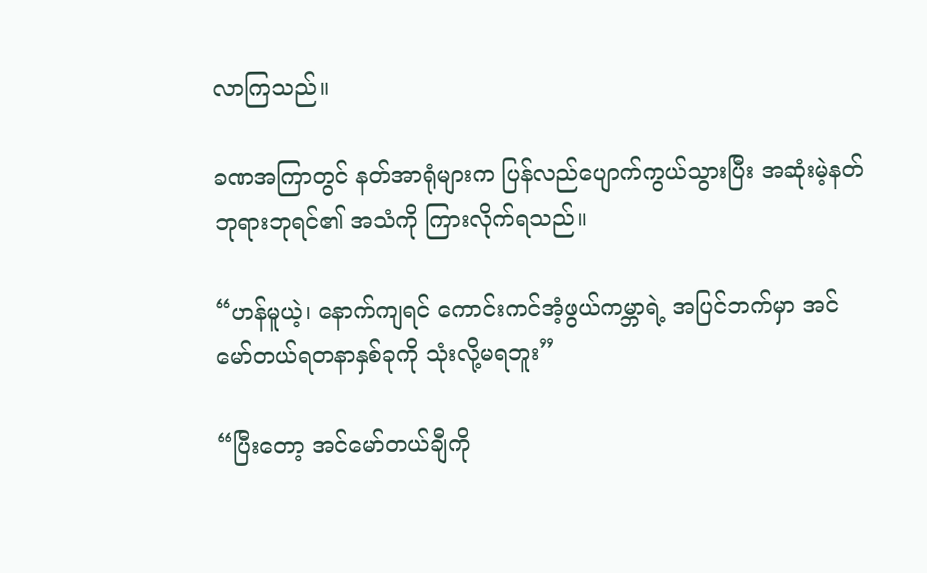လာကြသည်။

ခဏအကြာတွင် နတ်အာရုံများက ပြန်လည်ပျောက်ကွယ်သွားပြီး အဆုံးမဲ့နတ်ဘုရားဘုရင်၏ အသံကို ကြားလိုက်ရသည်။

“ဟန်မူယဲ့၊ နောက်ကျရင် ကောင်းကင်အံ့ဖွယ်ကမ္ဘာရဲ့ အပြင်ဘက်မှာ အင်မော်တယ်ရတနာနှစ်ခုကို သုံးလို့မရဘူး”

“ပြီးတော့ အင်မော်တယ်ချီကို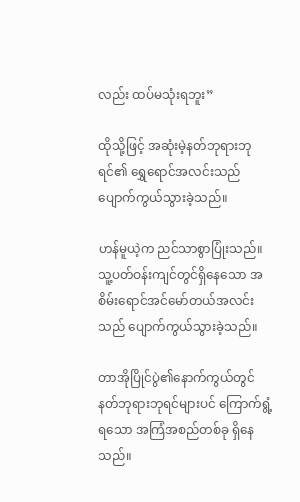လည်း ထပ်မသုံးရဘူး”

ထိုသို့ဖြင့် အဆုံးမဲ့နတ်ဘုရားဘုရင်၏ ရွှေရောင်အလင်းသည် ပျောက်ကွယ်သွားခဲ့သည်။

ဟန်မူယဲ့က ညင်သာစွာပြုံးသည်။ သူ့ပတ်ဝန်းကျင်တွင်ရှိနေသော အစိမ်းရောင်အင်မော်တယ်အလင်းသည် ပျောက်ကွယ်သွားခဲ့သည်။

တာအိုပြိုင်ပွဲ၏နောက်ကွယ်တွင် နတ်ဘုရားဘုရင်များပင် ကြောက်ရွံ့ရသော အကြံအစည်တစ်ခု ရှိနေသည်။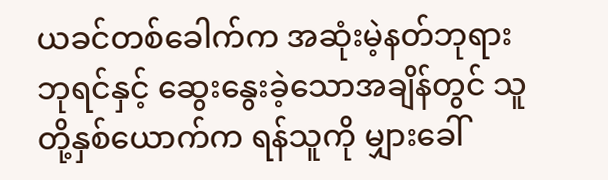ယခင်တစ်ခေါက်က အဆုံးမဲ့နတ်ဘုရားဘုရင်နှင့် ဆွေးနွေးခဲ့သောအချိန်တွင် သူတို့နှစ်ယောက်က ရန်သူကို မျှားခေါ်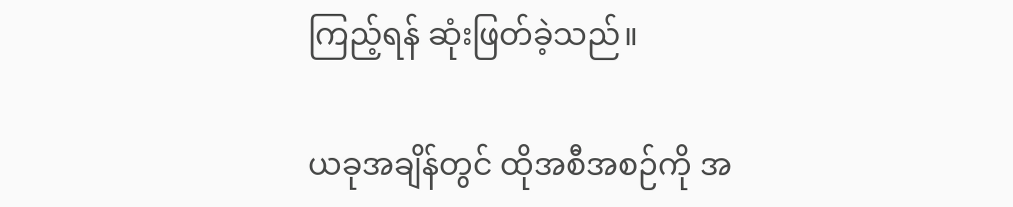ကြည့်ရန် ဆုံးဖြတ်ခဲ့သည်။

ယခုအချိန်တွင် ထိုအစီအစဉ်ကို အ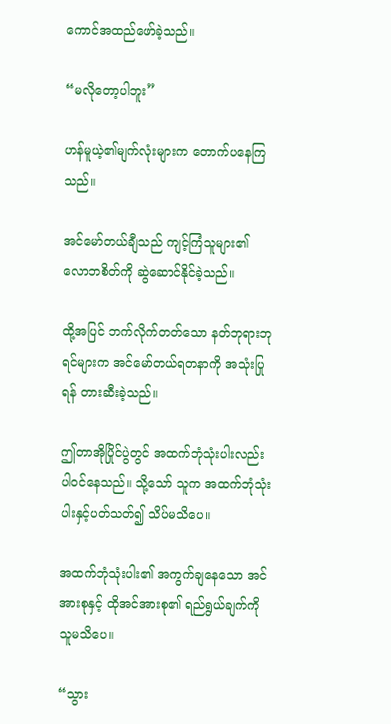ကောင်အထည်ဖော်ခဲ့သည်။

“မလိုတော့ပါဘူး”

ဟန်မူယဲ့၏မျက်လုံးများက တောက်ပနေကြသည်။

အင်မော်တယ်ချီသည် ကျင့်ကြံသူများ၏ လောဘစိတ်ကို ဆွဲဆောင်နိုင်ခဲ့သည်။

ထို့အပြင် ဘက်လိုက်တတ်သော နတ်ဘုရားဘုရင်များက အင်မော်တယ်ရတနာကို အသုံးပြုရန် တားဆီးခဲ့သည်။

ဤတာအိုပြိုင်ပွဲတွင် အထက်ဘုံသုံးပါးလည်း ပါဝင်နေသည်။ သို့သော် သူက အထက်ဘုံသုံးပါးနှင့်ပတ်သတ်၍ သိပ်မသိပေ။

အထက်ဘုံသုံးပါး၏ အကွက်ချနေသော အင်အားစုနှင့် ထိုအင်အားစု၏ ရည်ရွယ်ချက်ကို သူမသိပေ။

“သွား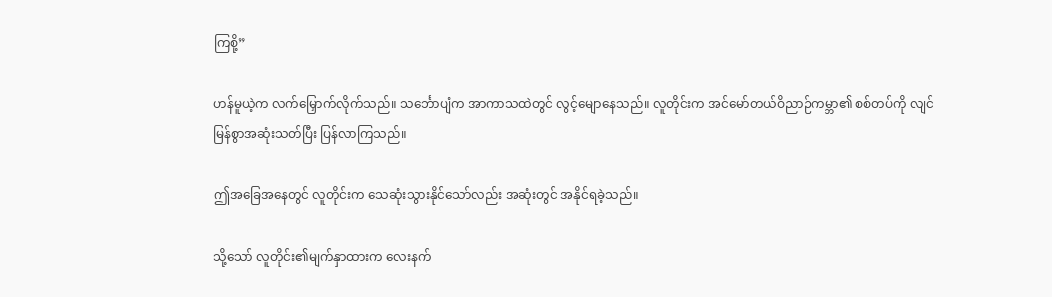ကြစို့”

ဟန်မူယဲ့က လက်မြှောက်လိုက်သည်။ သင်္ဘောပျံက အာကာသထဲတွင် လွင့်မျောနေသည်။ လူတိုင်းက အင်မော်တယ်ဝိညာဉ်ကမ္ဘာ၏ စစ်တပ်ကို လျင်မြန်စွာအဆုံးသတ်ပြီး ပြန်လာကြသည်။

ဤအခြေအနေတွင် လူတိုင်းက သေဆုံးသွားနိုင်သော်လည်း အဆုံးတွင် အနိုင်ရခဲ့သည်။

သို့သော် လူတိုင်း၏မျက်နှာထားက လေးနက်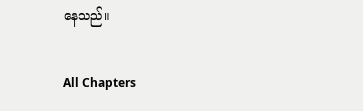နေသည်။

All Chapters